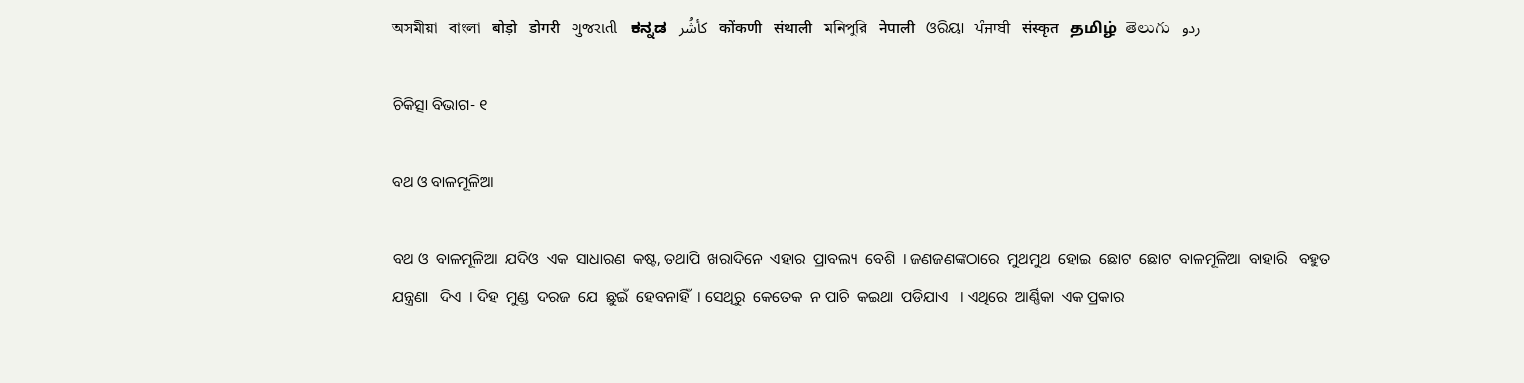অসমীয়া   বাংলা   बोड़ो   डोगरी   ગુજરાતી   ಕನ್ನಡ   كأشُر   कोंकणी   संथाली   মনিপুরি   नेपाली   ଓରିୟା   ਪੰਜਾਬੀ   संस्कृत   தமிழ்  తెలుగు   ردو

ଚିକିତ୍ସା ବିଭାଗ- ୧

ବଥ ଓ ବାଳମୂଳିଆ

ବଥ ଓ  ବାଳମୂଳିଆ  ଯଦିଓ  ଏକ  ସାଧାରଣ  କଷ୍ଟ, ତଥାପି  ଖରାଦିନେ  ଏହାର  ପ୍ରାବଲ୍ୟ  ବେଶି  । ଜଣଜଣଙ୍କଠାରେ  ମୁଥମୁଥ  ହୋଇ  ଛୋଟ  ଛୋଟ  ବାଳମୂଳିଆ  ବାହାରି   ବହୁତ  ଯନ୍ତ୍ରଣା   ଦିଏ  । ଦିହ  ମୁଣ୍ଡ  ଦରଜ  ଯେ  ଛୁଇଁ  ହେବନାହିଁ  । ସେଥିରୁ  କେତେକ  ନ ପାଚି  କଇଥା  ପଡିଯାଏ   । ଏଥିରେ  ଆର୍ଣ୍ଣିକା  ଏକ ପ୍ରକାର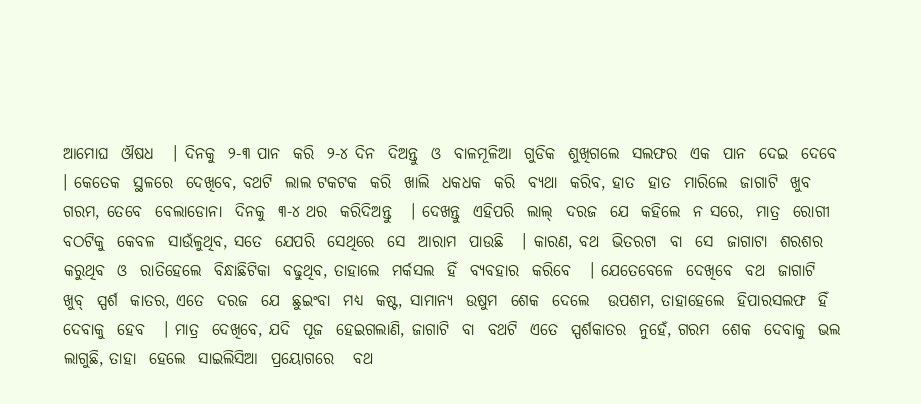ଆମୋଘ  ଔଷଧ   । ଦିନକୁ  ୨-୩ ପାନ  କରି  ୨-୪ ଦିନ  ଦିଅନ୍ତୁ  ଓ  ବାଳମୂଳିଆ  ଗୁଡିକ  ଶୁଖିଗଲେ  ସଲଫର  ଏକ  ପାନ  ଦେଇ  ଦେବେ   । କେତେକ  ସ୍ଥଳରେ  ଦେଖିବେ, ବଥଟି  ଲାଲ ଟକଟକ  କରି  ଖାଲି  ଧକଧକ  କରି  ବ୍ୟଥା  କରିବ, ହାତ  ହାତ  ମାରିଲେ  ଜାଗାଟି  ଖୁବ  ଗରମ, ତେବେ  ବେଲାଡୋନା  ଦିନକୁ  ୩-୪ ଥର  କରିଦିଅନ୍ତୁ   । ଦେଖନ୍ତୁ  ଏହିପରି  ଲାଲ୍  ଦରଜ  ଯେ  କହିଲେ  ନ ସରେ,  ମାତ୍ର  ରୋଗୀ  ବଠଟିକୁ  କେବଳ  ସାଉଁଳୁଥିବ, ସତେ  ଯେପରି  ସେଥିରେ  ସେ  ଆରାମ  ପାଉଛି   । କାରଣ, ବଥ  ଭିତରଟା  ବା  ସେ  ଜାଗାଟା  ଶରଶର  କରୁଥିବ  ଓ  ରାତିହେଲେ  ବିନ୍ଧାଛିଟିକା  ବଢୁଥିବ, ତାହାଲେ  ମର୍କସଲ  ହିଁ  ବ୍ୟବହାର  କରିବେ   । ଯେତେବେଳେ  ଦେଖିବେ  ବଥ  ଜାଗାଟି  ଖୁବ୍  ସ୍ପର୍ଶ  କାତର, ଏତେ  ଦରଜ  ଯେ  ଛୁଇଂବା  ମଧ୍ୟ  କଷ୍ଟ, ସାମାନ୍ୟ  ଉଷୁମ  ଶେକ  ଦେଲେ   ଉପଶମ, ତାହାହେଲେ  ହିପାରସଲଫ  ହିଁ  ଦେବାକୁ  ହେବ   । ମାତ୍ର  ଦେଖିବେ, ଯଦି  ପୂଜ  ହେଇଗଲାଣି, ଜାଗାଟି  ବା  ବଥଟି  ଏତେ  ସ୍ପର୍ଶକାତର  ନୁହେଁ, ଗରମ  ଶେକ  ଦେବାକୁ  ଭଲ  ଲାଗୁଛି, ତାହା  ହେଲେ  ସାଇଲିସିଆ  ପ୍ରୟୋଗରେ   ବଥ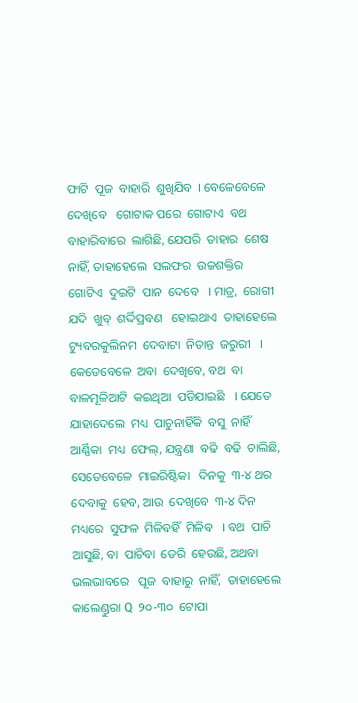ଫାଟି  ପୂଜ  ବାହାରି  ଶୁଖିଯିବ  । ବେଳେବେଳେ  ଦେଖିବେ   ଗୋଟାକ ପରେ  ଗୋଟାଏ  ବଥ  ବାହାରିବାରେ  ଲାଗିଛି, ଯେପରି  ତାହାର  ଶେଷ  ନାହିଁ, ତାହାହେଲେ  ସଲଫର  ଉଚ୍ଚଶକ୍ତିର  ଗୋଟିଏ  ଦୁଇଟି  ପାନ  ଦେବେ   । ମାତ୍ର,  ରୋଗୀ  ଯଦି  ଖୁବ୍  ଶର୍ଦ୍ଦିପ୍ରବଣ   ହୋଇଥାଏ  ତାହାହେଲେ  ଟ୍ୟୁବରକୁଲିନମ  ଦେବାଟା  ନିତାନ୍ତ  ଜରୁରୀ   । କେତେବେଳେ  ଅବା  ଦେଖିବେ, ବଥ  ବା  ବାଳମୂଳିଆଟି  କଇଥିଆ  ପଡିଯାଇଛି   । ଯେତେ  ଯାହାଦେଲେ  ମଧ୍ୟ  ପାଚୁନାହିଁକି  ବସୁ  ନାହିଁ  ଆର୍ଣ୍ଣିକା  ମଧ୍ୟ  ଫେଲ୍, ଯନ୍ତ୍ରଣା  ବଢି  ବଢି  ଚାଲିଛି, ସେତେବେଳେ  ମାଇରିଷ୍ଟିକା   ଦିନକୁ  ୩-୪ ଥର  ଦେବାକୁ  ହେବ, ଆଉ  ଦେଖିବେ  ୩-୪ ଦିନ  ମଧ୍ୟରେ  ସୁଫଳ  ମିଳିବହିଁ  ମିଳିବ   । ବଥ  ପାଚି  ଆସୁଛି, ବା  ପାଚିବା  ଡେରି  ହେଉଛି, ଅଥବା  ଭଲଭାବରେ   ପୂଜ  ବାହାରୁ  ନାହିଁ,  ତାହାହେଲେ  କାଲେଣ୍ଡୁରା Q  ୨୦-୩୦  ଟୋପା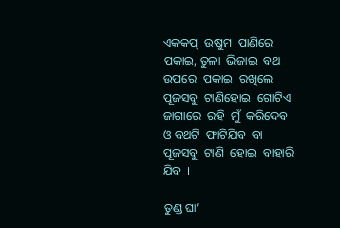ଏକକପ୍  ଉଷୁମ  ପାଣିରେ   ପକାଇ, ତୁଳା  ଭିଜାଇ  ବଥ  ଉପରେ  ପକାଇ  ରଖିଲେ   ପୂଜସବୁ  ଟାଣିହୋଇ  ଗୋଟିଏ ଜାଗାରେ  ରହି  ମୁଁ  କରିଦେବ  ଓ ବଥଟି  ଫାଟିଯିବ  ବା  ପୂଜସବୁ  ଟାଣି  ହୋଇ  ବାହାରି  ଯିବ  ।

ତୁଣ୍ଡ ଘା’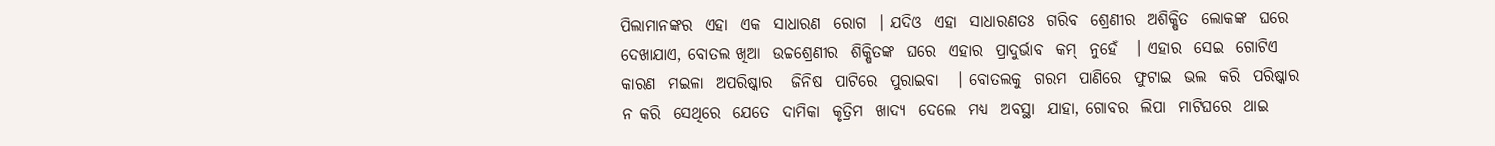ପିଲାମାନଙ୍କର  ଏହା  ଏକ  ସାଧାରଣ  ରୋଗ  । ଯଦିଓ  ଏହା  ସାଧାରଣତଃ  ଗରିବ  ଶ୍ରେଣୀର  ଅଶିକ୍ଷିତ  ଲୋକଙ୍କ  ଘରେ  ଦେଖାଯାଏ, ବୋତଲ ଖିଆ  ଉଚ୍ଚଶ୍ରେଣୀର  ଶିକ୍ଷିତଙ୍କ  ଘରେ  ଏହାର  ପ୍ରାଦୁର୍ଭାବ  କମ୍  ନୁହେଁ   । ଏହାର  ସେଇ  ଗୋଟିଏ  କାରଣ  ମଇଳା  ଅପରିଷ୍କାର   ଜିନିଷ  ପାଟିରେ  ପୁରାଇବା   । ବୋତଲକୁ  ଗରମ  ପାଣିରେ  ଫୁଟାଇ  ଭଲ  କରି  ପରିଷ୍କାର  ନ କରି  ସେଥିରେ  ଯେତେ  ଦାମିକା  କୃତ୍ରିମ  ଖାଦ୍ୟ  ଦେଲେ  ମଧ୍ୟ  ଅବସ୍ଥା  ଯାହା, ଗୋବର  ଲିପା  ମାଟିଘରେ  ଥାଇ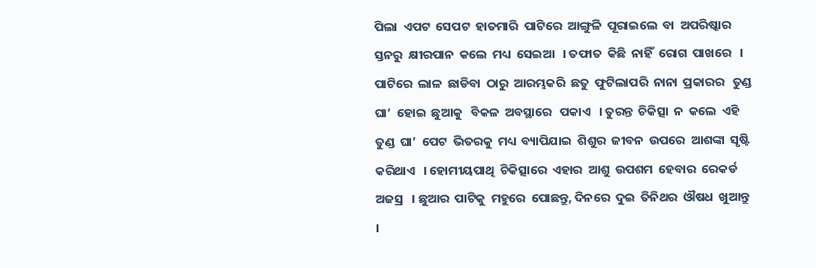ପିଲା  ଏପଟ  ସେପଟ  ହାତମାରି  ପାଟିରେ  ଆଙ୍ଗୁଳି  ପୂରାଇଲେ  ବା  ଅପରିଷ୍କାର  ସ୍ତନରୁ  କ୍ଷୀରପାନ  କଲେ  ମଧ୍ୟ  ସେଇଆ   । ତଫାତ  କିଛି  ନାହିଁ  ରୋଗ  ପାଖରେ   । ପାଟିରେ  ଲାଳ  ଛାଡିବା  ଠାରୁ  ଆରମ୍ଭକରି  ଛତୁ  ଫୁଟିଲାପରି  ନାନା  ପ୍ରକାରର   ତୁଣ୍ଡ  ଘା’  ହୋଇ  ଛୁଆକୁ   ବିକଳ  ଅବସ୍ଥାରେ   ପକାଏ   । ତୁରନ୍ତ  ଚିକିତ୍ସା  ନ  କଲେ  ଏହି  ତୁଣ୍ଡ  ଘା’  ପେଟ  ଭିତରକୁ  ମଧ୍ୟ  ବ୍ୟାପିଯାଇ  ଶିଶୁର  ଜୀବନ  ଉପରେ  ଆଶଙ୍କା  ସୃଷ୍ଟି  କରିଥାଏ   । ହୋମୀୟପାଥି  ଚିକିତ୍ସାରେ  ଏହାର  ଆଶୁ  ଉପଶମ  ହେବାର  ରେକର୍ଡ  ଅଜସ୍ର   । ଛୁଆର  ପାଟିକୁ  ମହୁରେ  ପୋଛନ୍ତୁ, ଦିନରେ  ଦୁଇ  ତିନିଥର  ଔଷଧ  ଖୁଆନ୍ତୁ   ।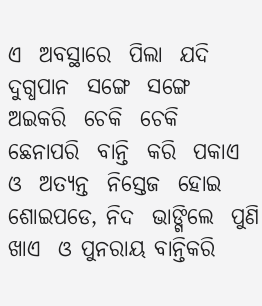ଏ  ଅବସ୍ଥାରେ  ପିଲା  ଯଦି  ଦୁଗ୍ଧପାନ  ସଙ୍ଗେ  ସଙ୍ଗେ  ଅଇକରି  ଚେକି  ଚେକି  ଛେନାପରି  ବାନ୍ତି  କରି  ପକାଏ  ଓ  ଅତ୍ୟନ୍ତ  ନିସ୍ତେଜ  ହୋଇ  ଶୋଇପଡେ, ନିଦ  ଭାଙ୍ଗିଲେ  ପୁଣି  ଖାଏ  ଓ ପୁନରାୟ ବାନ୍ତିକରି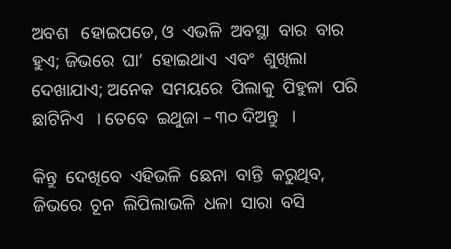ଅବଶ   ହୋଇପଡେ, ଓ  ଏଭଳି  ଅବସ୍ଥା  ବାର  ବାର  ହୁଏ; ଜିଭରେ  ଘା’  ହୋଇଥାଏ  ଏବଂ  ଶୁଖିଲା  ଦେଖାଯାଏ; ଅନେକ  ସମୟରେ  ପିଲାକୁ  ପିହୁଳା  ପରି  ଛାଟିନିଏ   । ତେବେ  ଇଥୁଜା – ୩୦ ଦିଅନ୍ତୁ   ।

କିନ୍ତୁ  ଦେଖିବେ  ଏହିଭଳି  ଛେନା  ବାନ୍ତି  କରୁଥିବ, ଜିଭରେ  ଚୂନ  ଲିପିଲାଭଳି  ଧଳା  ସାରା  ବସି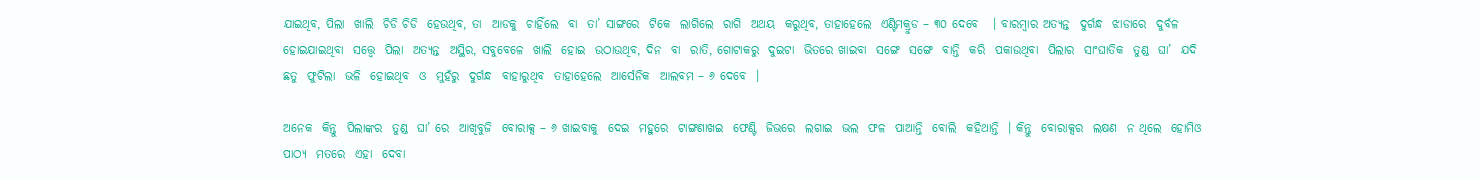ଯାଇଥିବ, ପିଲା  ଖାଲି  ଚିଡି ଚିଡି  ହେଉଥିବ, ତା  ଆଡକୁ  ଚାହିଁଲେ  ବା  ତା’ ସାଙ୍ଗରେ  ଟିକେ  ଲାଗିଲେ  ରାଗି  ଅଥୟ  କରୁଥିବ, ତାହାହେଲେ  ଏଣ୍ଟିମକ୍ରୁଡ – ୩୦ ଦେବେ   । ବାରମ୍ବାର ଅତ୍ୟନ୍ତ  ଦୁର୍ଗନ୍ଧ  ଝାଡାରେ  ଦୁର୍ବଳ  ହୋଇଯାଇଥିବା  ସତ୍ତ୍ୱେ  ପିଲା  ଅତ୍ୟନ୍ତ  ଅସ୍ଥିର, ସବୁବେଳେ  ଖାଲି  ହୋଇ  ଉଠାଉଥିବ, ଦିନ  ବା  ରାତି, ଗୋଟାକରୁ  ଦୁଇଟା  ଭିତରେ ଖାଇବା  ସଙ୍ଗେ  ସଙ୍ଗେ  ବାନ୍ତି  କରି  ପକାଉଥିବା  ପିଲାର  ସାଂଘାତିକ  ତୁଣ୍ଡ  ଘା’  ଯଦି  ଛତୁ  ଫୁଟିଲା  ଭଳି  ହୋଇଥିବ  ଓ  ମୁହଁରୁ  ଦୁର୍ଗନ୍ଧ  ବାହାରୁଥିବ  ତାହାହେଲେ  ଆର୍ସେନିକ  ଆଲବମ – ୬ ଦେବେ  ।

ଅନେକ  କିନ୍ତୁ  ପିଲାଙ୍କର  ତୁଣ୍ଡ  ଘା’ ରେ  ଆଖିବୁଜି  ବୋରାକ୍ସ – ୬ ଖାଇବାକୁ  ଦେଇ  ମହୁରେ  ଟାଙ୍ଗଣାଖଇ  ଫେଣ୍ଟି  ଜିଭରେ  ଲଗାଇ  ଭଲ  ଫଳ  ପାଆନ୍ତି  ବୋଲି  କହିଥାନ୍ତି  । କିନ୍ତୁ  ବୋରାକ୍ସର  ଲକ୍ଷଣ  ନ ଥିଲେ  ହୋମିଓ ପାଠ୍ୟ  ମତରେ  ଏହା  ଦେବା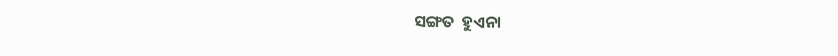ସଙ୍ଗତ  ହୁଏନା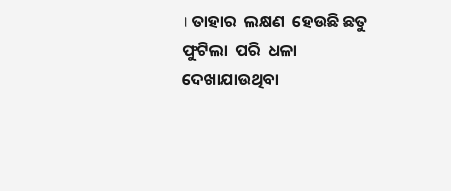। ତାହାର  ଲକ୍ଷଣ  ହେଉଛି ଛତୁ  ଫୁଟିଲା  ପରି  ଧଳା  ଦେଖାଯାଉଥିବା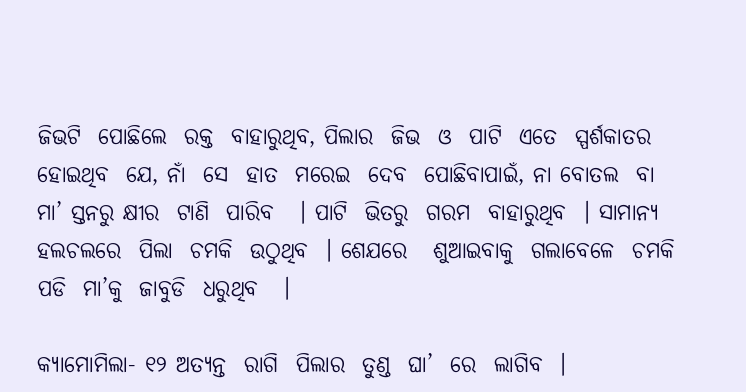ଜିଭଟି  ପୋଛିଲେ  ରକ୍ତ  ବାହାରୁଥିବ, ପିଲାର  ଜିଭ  ଓ  ପାଟି  ଏତେ  ସ୍ପର୍ଶକାତର  ହୋଇଥିବ  ଯେ, ନାଁ  ସେ  ହାତ  ମରେଇ  ଦେବ  ପୋଛିବାପାଇଁ, ନା ବୋତଲ  ବା  ମା’ ସ୍ତନରୁ କ୍ଷୀର  ଟାଣି  ପାରିବ   । ପାଟି  ଭିତରୁ  ଗରମ  ବାହାରୁଥିବ  । ସାମାନ୍ୟ  ହଲଚଲରେ  ପିଲା  ଚମକି  ଉଠୁଥିବ  । ଶେଯରେ   ଶୁଆଇବାକୁ  ଗଲାବେଳେ  ଚମକି  ପଡି  ମା’କୁ  ଜାବୁଡି  ଧରୁଥିବ   ।

କ୍ୟାମୋମିଲା- ୧୨ ଅତ୍ୟନ୍ତ  ରାଗି  ପିଲାର  ତୁଣ୍ଡ  ଘା’  ରେ  ଲାଗିବ  ।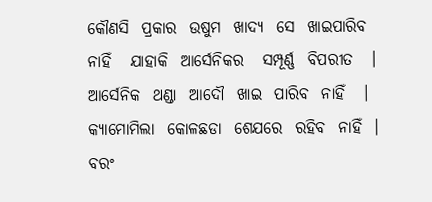କୌଣସି  ପ୍ରକାର  ଉଷୁମ  ଖାଦ୍ୟ  ସେ  ଖାଇପାରିବ  ନାହିଁ   ଯାହାକି  ଆର୍ସେନିକର   ସମ୍ପୂର୍ଣ୍ଣ  ବିପରୀତ   । ଆର୍ସେନିକ  ଥଣ୍ଡା  ଆଦୌ  ଖାଇ  ପାରିବ  ନାହିଁ   । କ୍ୟାମୋମିଲା  କୋଳଛଡା  ଶେଯରେ  ରହିବ  ନାହିଁ  । ବରଂ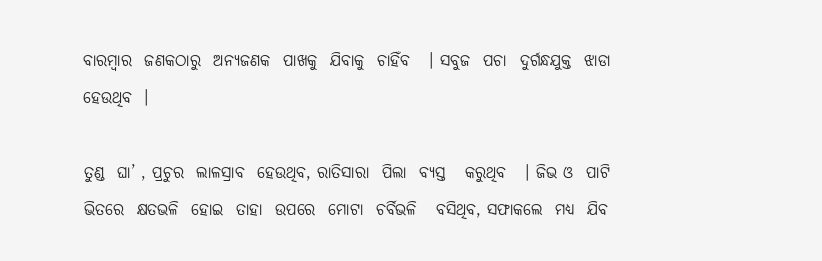ବାରମ୍ବାର  ଜଣକଠାରୁ  ଅନ୍ୟଜଣକ  ପାଖକୁ  ଯିବାକୁ  ଚାହିଁବ   । ସବୁଜ  ପଚା  ଦୁର୍ଗନ୍ଧଯୁକ୍ତ  ଝାଡା  ହେଉଥିବ  ।

ତୁଣ୍ଡ  ଘା’ , ପ୍ରଚୁର  ଲାଳସ୍ରାବ  ହେଉଥିବ, ରାତିସାରା  ପିଲା  ବ୍ୟସ୍ତ   କରୁଥିବ   । ଜିଭ ଓ  ପାଟି  ଭିତରେ  କ୍ଷତଭଳି  ହୋଇ  ତାହା  ଉପରେ  ମୋଟା  ଚର୍ବିଭଳି   ବସିଥିବ, ସଫାକଲେ  ମଧ୍ୟ  ଯିବ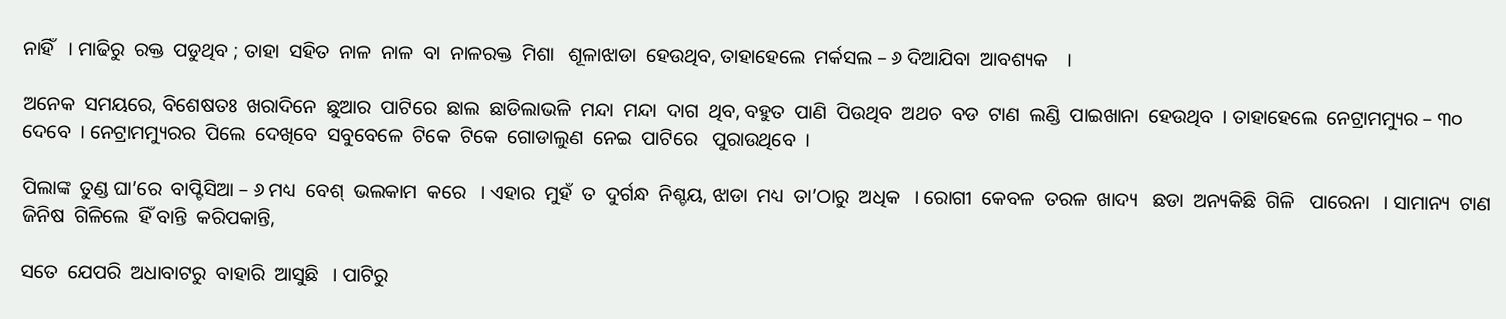ନାହିଁ   । ମାଢିରୁ  ରକ୍ତ  ପଡୁଥିବ ; ତାହା  ସହିତ  ନାଳ  ନାଳ  ବା  ନାଳରକ୍ତ  ମିଶା   ଶୂଳାଝାଡା  ହେଉଥିବ, ତାହାହେଲେ  ମର୍କସଲ – ୬ ଦିଆଯିବା  ଆବଶ୍ୟକ    ।

ଅନେକ  ସମୟରେ, ବିଶେଷତଃ  ଖରାଦିନେ  ଛୁଆର  ପାଟିରେ  ଛାଲ  ଛାଡିଲାଭଳି  ମନ୍ଦା  ମନ୍ଦା  ଦାଗ  ଥିବ, ବହୁତ  ପାଣି  ପିଉଥିବ  ଅଥଚ  ବଡ  ଟାଣ  ଲଣ୍ଡି  ପାଇଖାନା  ହେଉଥିବ  । ତାହାହେଲେ  ନେଟ୍ରାମମ୍ୟୁର – ୩୦ ଦେବେ  । ନେଟ୍ରାମମ୍ୟୁରର  ପିଲେ  ଦେଖିବେ  ସବୁବେଳେ  ଟିକେ  ଟିକେ  ଗୋଡାଲୁଣ  ନେଇ  ପାଟିରେ   ପୁରାଉଥିବେ  ।

ପିଲାଙ୍କ  ତୁଣ୍ଡ ଘା’ରେ  ବାପ୍ଟିସିଆ – ୬ ମଧ୍ୟ  ବେଶ୍  ଭଲକାମ  କରେ   । ଏହାର  ମୁହଁ  ତ  ଦୁର୍ଗନ୍ଧ  ନିଶ୍ଚୟ, ଝାଡା  ମଧ୍ୟ  ତା’ଠାରୁ  ଅଧିକ   । ରୋଗୀ  କେବଳ  ତରଳ  ଖାଦ୍ୟ   ଛଡା  ଅନ୍ୟକିଛି  ଗିଳି   ପାରେନା   । ସାମାନ୍ୟ  ଟାଣ  ଜିନିଷ  ଗିଳିଲେ  ହିଁ ବାନ୍ତି  କରିପକାନ୍ତି,

ସତେ  ଯେପରି  ଅଧାବାଟରୁ  ବାହାରି  ଆସୁଛି   । ପାଟିରୁ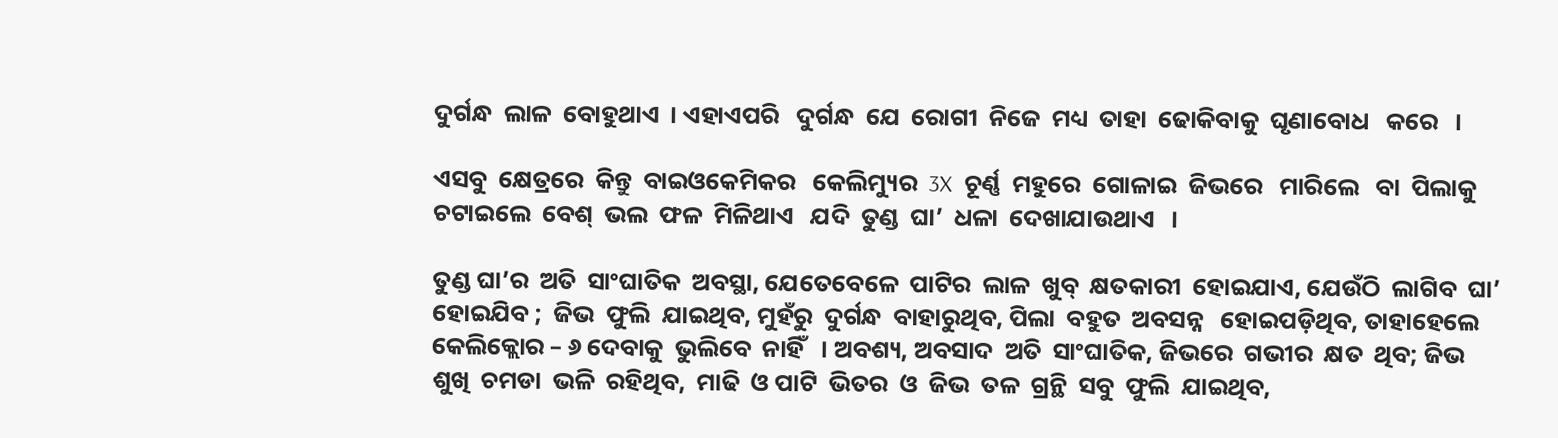ଦୁର୍ଗନ୍ଧ  ଲାଳ  ବୋହୁଥାଏ  । ଏହାଏପରି   ଦୁର୍ଗନ୍ଧ  ଯେ  ରୋଗୀ  ନିଜେ  ମଧ୍ୟ  ତାହା  ଢୋକିବାକୁ  ଘୃଣାବୋଧ   କରେ   ।

ଏସବୁ  କ୍ଷେତ୍ରରେ  କିନ୍ତୁ  ବାଇଓକେମିକର   କେଲିମ୍ୟୁର  3X  ଚୂର୍ଣ୍ଣ  ମହୁରେ  ଗୋଳାଇ  ଜିଭରେ   ମାରିଲେ   ବା  ପିଲାକୁ  ଚଟାଇଲେ  ବେଶ୍  ଭଲ  ଫଳ  ମିଳିଥାଏ   ଯଦି  ତୁଣ୍ଡ  ଘା’  ଧଳା  ଦେଖାଯାଉଥାଏ   ।

ତୁଣ୍ଡ ଘା’ର  ଅତି  ସାଂଘାତିକ  ଅବସ୍ଥା, ଯେତେବେଳେ  ପାଟିର  ଲାଳ  ଖୁବ୍  କ୍ଷତକାରୀ  ହୋଇଯାଏ, ଯେଉଁଠି  ଲାଗିବ  ଘା’  ହୋଇଯିବ ;  ଜିଭ  ଫୁଲି  ଯାଇଥିବ, ମୁହଁରୁ  ଦୁର୍ଗନ୍ଧ  ବାହାରୁଥିବ, ପିଲା  ବହୁତ  ଅବସନ୍ନ   ହୋଇପଡ଼ିଥିବ, ତାହାହେଲେ  କେଲିକ୍ଲୋର – ୬ ଦେବାକୁ  ଭୁଲିବେ  ନାହିଁ   । ଅବଶ୍ୟ, ଅବସାଦ  ଅତି  ସାଂଘାତିକ, ଜିଭରେ  ଗଭୀର  କ୍ଷତ  ଥିବ; ଜିଭ  ଶୁଖି  ଚମଡା  ଭଳି  ରହିଥିବ,  ମାଢି  ଓ ପାଟି  ଭିତର  ଓ  ଜିଭ  ତଳ  ଗ୍ରନ୍ଥି  ସବୁ  ଫୁଲି  ଯାଇଥିବ,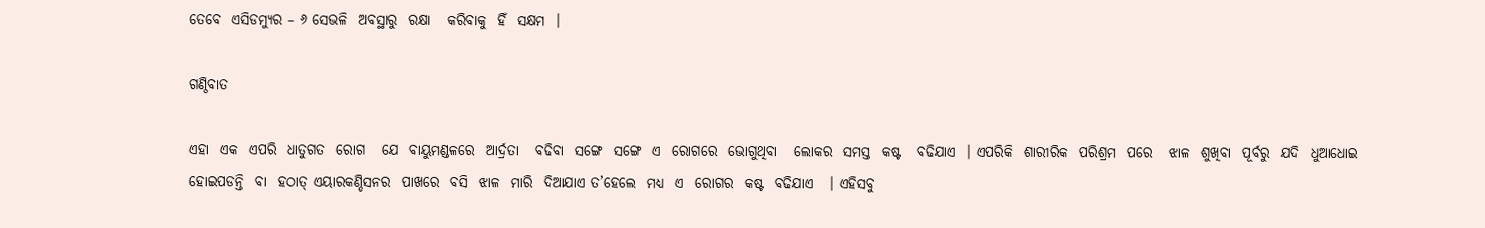ତେବେ  ଏସିଡମ୍ୟୁର – ୬ ସେଭଳି  ଅବସ୍ଥାରୁ  ରକ୍ଷା   କରିବାକୁ  ହିଁ  ସକ୍ଷମ  ।

ଗଣ୍ଠିବାତ

ଏହା  ଏକ  ଏପରି  ଧାତୁଗତ  ରୋଗ   ଯେ  ବାୟୁମଣ୍ଡଳରେ  ଆର୍ଦ୍ରତା   ବଢିବା  ସଙ୍ଗେ  ସଙ୍ଗେ  ଏ  ରୋଗରେ  ଭୋଗୁଥିବା   ଲୋକର  ସମସ୍ତ  କଷ୍ଟ   ବଢିଯାଏ  । ଏପରିକି  ଶାରୀରିକ  ପରିଶ୍ରମ  ପରେ   ଝାଳ  ଶୁଖିବା  ପୂର୍ବରୁ  ଯଦି  ଧୁଆଧୋଇ  ହୋଇପଡନ୍ତି  ବା  ହଠାତ୍ ଏୟାରକଣ୍ଡିସନର  ପାଖରେ  ବସି  ଝାଳ  ମାରି  ଦିଆଯାଏ ତ’ହେଲେ  ମଧ୍ୟ  ଏ  ରୋଗର  କଷ୍ଟ  ବଢିଯାଏ   । ଏହିସବୁ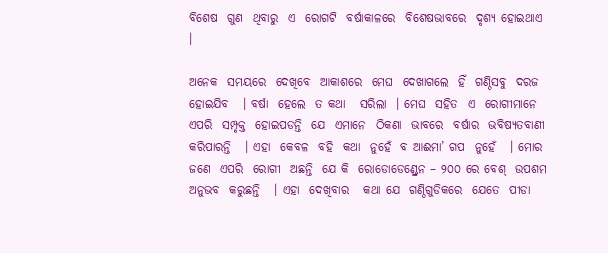ବିଶେଷ  ଗୁଣ  ଥିବାରୁ  ଏ  ରୋଗଟି  ବର୍ଷାକାଳରେ  ବିଶେଷଭାବରେ  ଦୃଶ୍ୟ ହୋଇଥାଏ   ।

ଅନେକ  ସମୟରେ  ଦେଖିବେ  ଆକାଶରେ  ମେଘ  ଦେଖାଗଲେ  ହିଁ  ଗଣ୍ଠିସବୁ  ଦରଜ  ହୋଇଯିବ   । ବର୍ଷା  ହେଲେ  ତ କଥା   ସରିଲା  । ମେଘ  ସହିତ  ଏ  ରୋଗୀମାନେ   ଏପରି  ସମ୍ପୃକ୍ତ  ହୋଇପଡନ୍ତି  ଯେ  ଏମାନେ  ଠିକଣା  ଭାବରେ  ବର୍ଷାର  ଭବିଷ୍ୟତବାଣୀ  କରିପାରନ୍ତି   । ଏହା  କେବଳ  ବହି  କଥା  ନୁହେଁ  ବ ଆଈମା’ ଗପ  ନୁହେଁ   । ମୋର  ଜଣେ  ଏପରି  ରୋଗୀ  ଅଛନ୍ତି  ଯେ କି  ରୋଡୋଡେଣ୍ଡ୍ରେନ – ୨୦୦ ରେ ବେଶ୍  ଉପଶମ  ଅନୁଭବ  କରୁଛନ୍ତି   । ଏହା  ଦେଖିବାର   କଥା ଯେ  ଗଣ୍ଠିଗୁଡିକରେ  ଯେତେ  ପୀଡା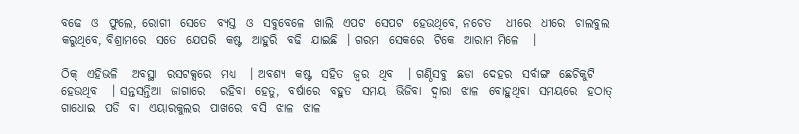ବଢେ  ଓ  ଫୁଲେ, ରୋଗୀ  ସେତେ  ବ୍ୟସ୍ତ  ଓ  ସବୁବେଳେ  ଖାଲି  ଏପଟ  ସେପଟ  ହେଉଥିବେ, ନଚେତ   ଧୀରେ  ଧୀରେ  ଚାଲବୁଲ  କରୁଥିବେ, ବିଶ୍ରାମରେ  ସତେ  ଯେପରି  କଷ୍ଟ  ଆହୁରି  ବଢି  ଯାଇଛି  । ଗରମ  ସେକରେ  ଟିକେ  ଆରାମ ମିଳେ   ।

ଠିକ୍  ଏହିଭଳି   ଅବସ୍ଥା  ରସଟକ୍ସରେ  ମଧ୍ୟ   । ଅବଶ୍ୟ  କଷ୍ଟ  ସହିତ  ଜ୍ଵର  ଥିବ   । ଗଣ୍ଠିସବୁ  ଛଡା  ଦେହର  ସର୍ବାଙ୍ଗ  ଛେଚିକୁଟି  ହେଉଥିବ   । ସନ୍ତସନ୍ତିଆ  ଜାଗାରେ   ରହିବା  ହେତୁ,  ବର୍ଷାରେ  ବହୁତ  ସମୟ  ଭିଜିବା  ଦ୍ଵାରା  ଝାଳ  ବୋହୁଥିବା  ସମୟରେ  ହଠାତ୍  ଗାଧୋଇ  ପଡି  ବା  ଏୟାରକୁଲର  ପାଖରେ  ବସି  ଝାଳ  ଝାଳ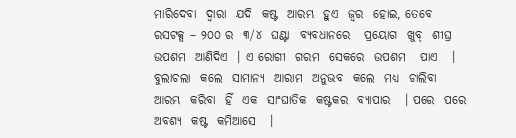ମାରିଦେବା  ଦ୍ଵାରା  ଯଦି  କଷ୍ଟ  ଆରମ୍ଭ  ହୁଏ  ଜ୍ଵର  ହୋଇ, ତେବେ  ରସଟକ୍ସ – ୨୦୦ ର  ୩/୪  ଘଣ୍ଟା  ବ୍ୟବଧାନରେ   ପ୍ରୟୋଗ  ଖୁବ୍  ଶୀଘ୍ର  ଉପଶମ  ଆଣିଦିଏ  । ଏ ରୋଗୀ  ଗରମ  ସେକରେ  ଉପଶମ   ପାଏ   । ବୁଲାଚଲା  କଲେ  ସାମାନ୍ୟ  ଆରାମ  ଅନୁଭବ  କଲେ  ମଧ୍ୟ  ଚାଲିବା  ଆରମ୍ଭ  କରିବା  ହିଁ  ଏକ  ସାଂଘାତିକ  କଷ୍ଟକର  ବ୍ୟାପାର   । ପରେ  ପରେ  ଅବଶ୍ୟ  କଷ୍ଟ  କମିଆସେ   ।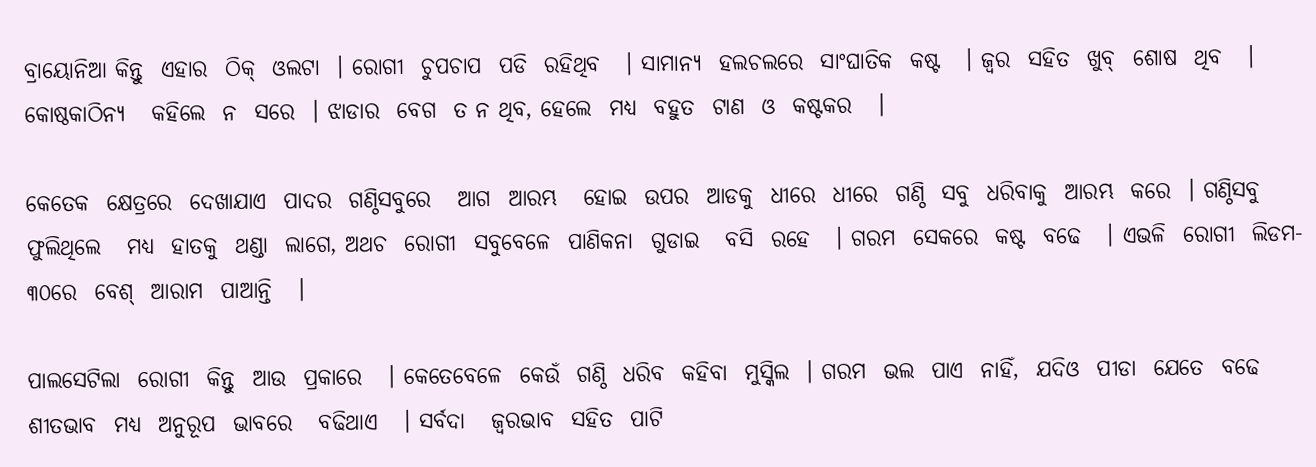ବ୍ରାୟୋନିଆ କିନ୍ତୁ  ଏହାର  ଠିକ୍  ଓଲଟା  । ରୋଗୀ  ଚୁପଚାପ  ପଡି  ରହିଥିବ   । ସାମାନ୍ୟ  ହଲଚଲରେ  ସାଂଘାତିକ  କଷ୍ଟ   । ଜ୍ଵର  ସହିତ  ଖୁବ୍  ଶୋଷ  ଥିବ   । କୋଷ୍ଠକାଠିନ୍ୟ   କହିଲେ  ନ  ସରେ  । ଝାଡାର  ବେଗ  ତ ନ ଥିବ, ହେଲେ  ମଧ୍ୟ  ବହୁତ  ଟାଣ  ଓ  କଷ୍ଟକର   ।

କେତେକ  କ୍ଷେତ୍ରରେ  ଦେଖାଯାଏ  ପାଦର  ଗଣ୍ଠିସବୁରେ   ଆଗ  ଆରମ୍ଭ   ହୋଇ  ଉପର  ଆଡକୁ  ଧୀରେ  ଧୀରେ  ଗଣ୍ଠି  ସବୁ  ଧରିବାକୁ  ଆରମ୍ଭ  କରେ  । ଗଣ୍ଠିସବୁ  ଫୁଲିଥିଲେ   ମଧ୍ୟ  ହାତକୁ  ଥଣ୍ଡା  ଲାଗେ, ଅଥଚ  ରୋଗୀ  ସବୁବେଳେ  ପାଣିକନା  ଗୁଡାଇ   ବସି  ରହେ   । ଗରମ  ସେକରେ  କଷ୍ଟ  ବଢେ   । ଏଭଳି  ରୋଗୀ  ଲିଡମ- ୩୦ରେ  ବେଶ୍  ଆରାମ  ପାଆନ୍ତି   ।

ପାଲସେଟିଲା  ରୋଗୀ  କିନ୍ତୁ  ଆଉ  ପ୍ରକାରେ   । କେତେବେଳେ  କେଉଁ  ଗଣ୍ଠି  ଧରିବ  କହିବା  ମୁସ୍କିଲ  । ଗରମ  ଭଲ  ପାଏ  ନାହିଁ,  ଯଦିଓ  ପୀଡା  ଯେତେ  ବଢେ  ଶୀତଭାବ  ମଧ୍ୟ  ଅନୁରୂପ  ଭାବରେ   ବଢିଥାଏ   । ସର୍ବଦା   ଜ୍ଵରଭାବ  ସହିତ  ପାଟି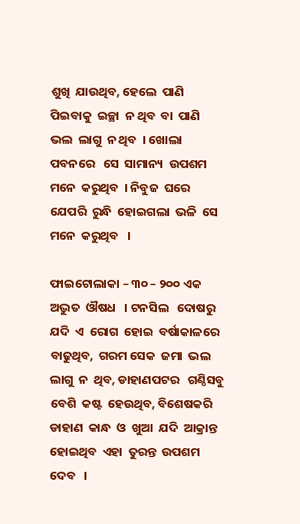ଶୁଖି  ଯାଉଥିବ, ହେଲେ  ପାଣି  ପିଇବାକୁ  ଇଚ୍ଛା  ନ ଥିବ  ବା  ପାଣି  ଭଲ  ଲାଗୁ  ନ ଥିବ  । ଖୋଲା ପବନରେ   ସେ  ସାମାନ୍ୟ  ଉପଶମ  ମନେ  କରୁଥିବ  । ନିବୁଜ  ଘରେ  ଯେପରି  ରୁନ୍ଧି  ହୋଇଗଲା  ଭଳି  ସେ  ମନେ  କରୁଥିବ   ।

ଫାଇଟୋଲାକା – ୩୦ – ୨୦୦ ଏକ  ଅଦ୍ଭୁତ  ଔଷଧ   । ଟନସିଲ   ଦୋଷରୁ  ଯଦି  ଏ  ରୋଗ  ହୋଇ  ବର୍ଷାକାଳରେ  ବାଢୁଥିବ,  ଗରମ ସେକ  ଜମା  ଭଲ  ଲାଗୁ  ନ  ଥିବ, ଡାହାଣପଟର   ଗଣ୍ଠିସବୁ  ବେଶି  କଷ୍ଟ  ହେଉଥିବ, ବିଶେଷକରି  ଡାହାଣ  କାନ୍ଧ  ଓ  ଖୁଆ  ଯଦି  ଆକ୍ରାନ୍ତ   ହୋଇଥିବ  ଏହା  ତୁରନ୍ତ  ଉପଶମ  ଦେବ   ।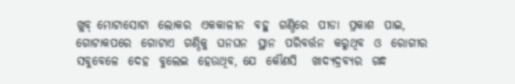ଖୁବ୍ ମୋଟାସୋଟା  ଲୋକର  ଏକକାଳୀନ  ବହୁ  ଗଣ୍ଠିରେ  ପୀଡା  ପ୍ରକାଶ  ପାଇ, ଗୋଟାକପରେ  ଗୋଟାଏ  ଗଣ୍ଠିକୁ  ଘନଘନ  ସ୍ଥାନ  ପରିବର୍ତ୍ତନ  କରୁଥିବ  ଓ  ରୋଗୀର  ସବୁବେଳେ  ଦେହ  ବୁଲେଇ  ହେଉଥିବ, ଯେ  କୌଣସି   ଖାଦ୍ୟଦ୍ରବ୍ୟର  ଗନ୍ଧ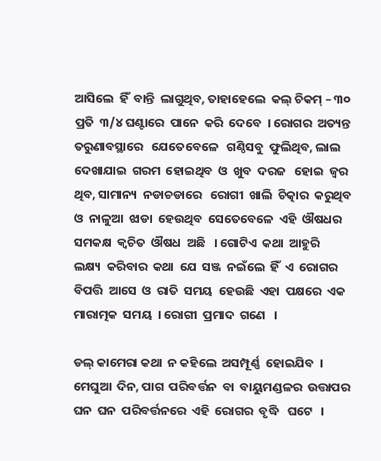ଆସିଲେ  ହିଁ  ବାନ୍ତି  ଲାଗୁଥିବ, ତାହାହେଲେ  କଲ୍ ଚିକମ୍ – ୩୦ ପ୍ରତି  ୩/୪ ଘଣ୍ଟାରେ  ପାନେ  କରି  ଦେବେ  । ରୋଗର  ଅତ୍ୟନ୍ତ  ତରୁଣାବସ୍ଥାରେ   ଯେତେବେଳେ   ଗଣ୍ଠିସବୁ  ଫୁଲିଥିବ, ଲାଲ  ଦେଖାଯାଇ  ଗରମ  ହୋଇଥିବ  ଓ  ଖୁବ  ଦରଜ   ହୋଇ  ଜ୍ଵର   ଥିବ, ସାମାନ୍ୟ  ନଡାଚଡାରେ   ରୋଗୀ  ଖାଲି  ଚିତ୍କାର  କରୁଥିବ  ଓ  ନାଳୁଆ  ଝାଡା  ହେଉଥିବ  ସେତେବେଳେ  ଏହି  ଔଷଧର  ସମକକ୍ଷ  କ୍ଵଚିତ  ଔଷଧ  ଅଛି   । ଗୋଟିଏ  କଥା  ଆହୁରି   ଲକ୍ଷ୍ୟ  କରିବାର  କଥା  ଯେ  ସଞ୍ଜ  ନଇଁଲେ  ହିଁ  ଏ  ରୋଗର  ବିପତ୍ତି  ଆସେ  ଓ  ରାତି  ସମୟ  ହେଉଛି  ଏହା  ପକ୍ଷରେ  ଏକ  ମାରାତ୍ମକ  ସମୟ  । ରୋଗୀ  ପ୍ରମାଦ  ଗଣେ   ।

ଡଲ୍ କାମେରା କଥା  ନ କହିଲେ  ଅସମ୍ପୂର୍ଣ୍ଣ  ହୋଇଯିବ  । ମେଘୁଆ  ଦିନ, ପାଗ  ପରିବର୍ତ୍ତନ  ବା  ବାୟୁମଣ୍ଡଳର  ଉତ୍ତାପର  ଘନ  ଘନ  ପରିବର୍ତ୍ତନରେ  ଏହି  ରୋଗର  ବୃଦ୍ଧି   ଘଟେ   ।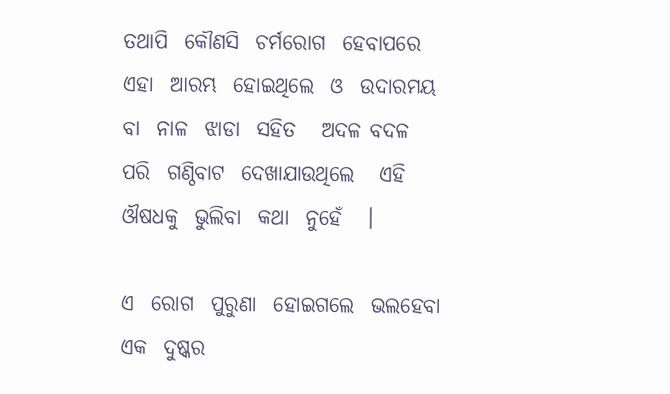ତଥାପି  କୌଣସି  ଚର୍ମରୋଗ  ହେବାପରେ  ଏହା  ଆରମ୍ଭ  ହୋଇଥିଲେ  ଓ  ଉଦାରମୟ  ବା  ନାଳ  ଝାଡା  ସହିତ   ଅଦଳ ବଦଳ  ପରି  ଗଣ୍ଠିବାଟ  ଦେଖାଯାଉଥିଲେ   ଏହି  ଔଷଧକୁ  ଭୁଲିବା  କଥା  ନୁହେଁ   ।

ଏ  ରୋଗ  ପୁରୁଣା  ହୋଇଗଲେ  ଭଲହେବା  ଏକ  ଦୁଷ୍କର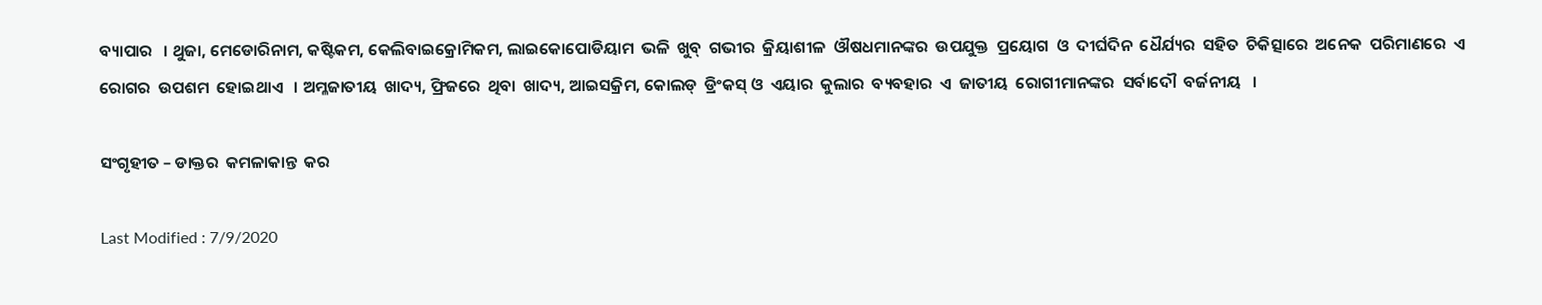ବ୍ୟାପାର   । ଥୁଜା, ମେଡୋରିନାମ, କଷ୍ଟିକମ, କେଲିବାଇକ୍ରୋମିକମ, ଲାଇକୋପୋଡିୟାମ  ଭଳି  ଖୁବ୍  ଗଭୀର  କ୍ରିୟାଶୀଳ  ଔଷଧମାନଙ୍କର  ଉପଯୁକ୍ତ  ପ୍ରୟୋଗ  ଓ  ଦୀର୍ଘଦିନ  ଧୈର୍ଯ୍ୟର  ସହିତ  ଚିକିତ୍ସାରେ  ଅନେକ  ପରିମାଣରେ  ଏ  ରୋଗର  ଉପଶମ  ହୋଇଥାଏ   । ଅମ୍ଳଜାତୀୟ  ଖାଦ୍ୟ, ଫ୍ରିଜରେ  ଥିବା  ଖାଦ୍ୟ, ଆଇସକ୍ରିମ, କୋଲଡ୍  ଡ୍ରିଂକସ୍ ଓ  ଏୟାର  କୁଲାର  ବ୍ୟବହାର  ଏ  ଜାତୀୟ  ରୋଗୀମାନଙ୍କର  ସର୍ବାଦୌ  ବର୍ଜନୀୟ   ।

ସଂଗୃହୀତ – ଡାକ୍ତର  କମଳାକାନ୍ତ  କର

Last Modified : 7/9/2020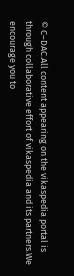© C–DAC.All content appearing on the vikaspedia portal is through collaborative effort of vikaspedia and its partners.We encourage you to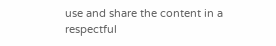use and share the content in a respectful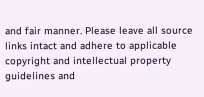and fair manner. Please leave all source links intact and adhere to applicable copyright and intellectual property guidelines and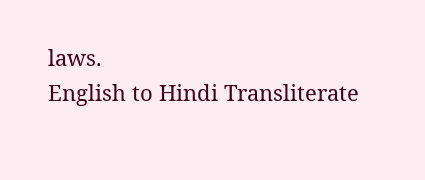laws.
English to Hindi Transliterate